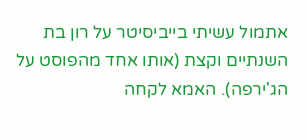אתמול עשיתי בייביסיטר על רון בת השנתיים וקצת (אותו אחד מהפוסט על הג'ירפה). האמא לקחה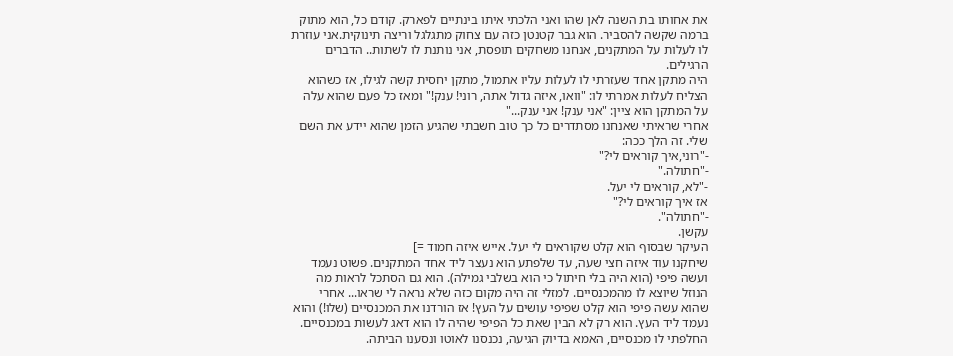את אחותו בת השנה לאן שהו ואני הלכתי איתו בינתיים לפארק. קודם כל, הוא מתוק ברמה שקשה להסביר. הוא גבר קטנטן כזה עם צחוק מתגלגל וריצה תינוקית.אני עוזרת לו לעלות על המתקנים, אנחנו משחקים תופסת, אני נותנת לו לשתות.. הדברים הרגילים.
היה מתקן אחד שעזרתי לו לעלות עליו אתמול, מתקן יחסית קשה לגילו, אז כשהוא הצליח לעלות אמרתי לו: "וואו, איזה גדול אתה, רוני! ענק!" ומאז כל פעם שהוא עלה על המתקן הוא ציין: "אני ענק! אני ענק..."
אחרי שראיתי שאנחנו מסתדרים כל כך טוב חשבתי שהגיע הזמן שהוא יידע את השם שלי. זה הלך ככה:
-"רוני,איך קוראים לי?"
-"חתולה."
-"לא, קוראים לי יעל.
אז איך קוראים לי?"
-"חתולה".
עקשן.
העיקר שבסוף הוא קלט שקוראים לי יעל. אייש איזה חמוד =]
שיחקנו עוד איזה חצי שעה, עד שלפתע הוא נעצר ליד אחד המתקנים. פשוט נעמד ועשה פיפי (הוא היה בלי חיתול כי הוא בשלבי גמילה). הוא גם הסתכל לראות מה הנוזל שיוצא לו מהמכנסיים. למזלי זה היה מקום כזה שלא נראה לי שראו... אחרי שהוא עשה פיפי הוא קלט שפיפי עושים על העץ! אז הורדנו את המכנסיים (שלו!) והוא נעמד ליד העץ. הוא רק לא הבין שאת כל הפיפי שהיה לו הוא דאג לעשות במכנסיים.
החלפתי לו מכנסיים, האמא בדיוק הגיעה, נכנסנו לאוטו ונסענו הביתה.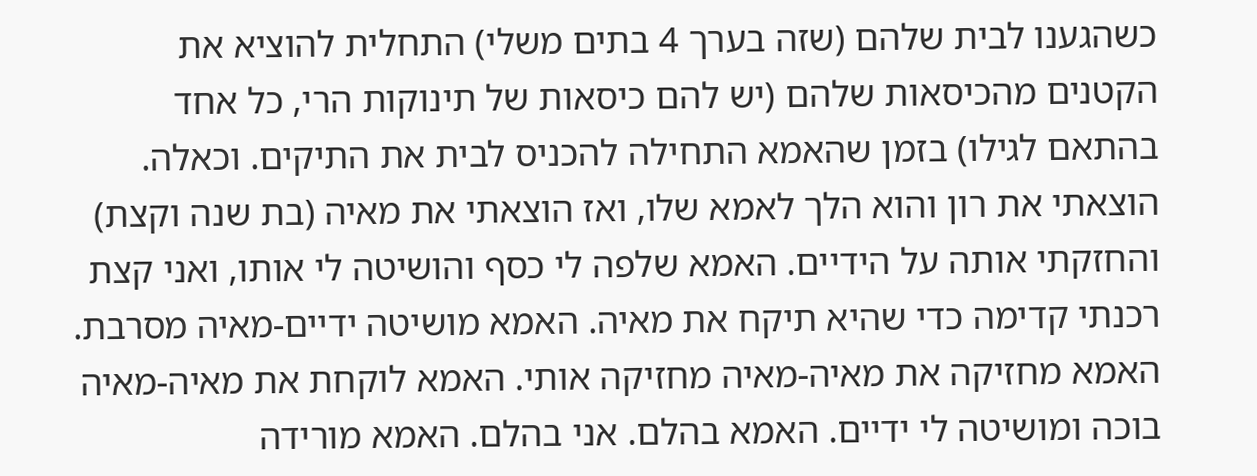כשהגענו לבית שלהם (שזה בערך 4 בתים משלי) התחלית להוציא את הקטנים מהכיסאות שלהם (יש להם כיסאות של תינוקות הרי, כל אחד בהתאם לגילו) בזמן שהאמא התחילה להכניס לבית את התיקים. וכאלה. הוצאתי את רון והוא הלך לאמא שלו, ואז הוצאתי את מאיה (בת שנה וקצת) והחזקתי אותה על הידיים. האמא שלפה לי כסף והושיטה לי אותו, ואני קצת רכנתי קדימה כדי שהיא תיקח את מאיה. האמא מושיטה ידיים-מאיה מסרבת. האמא מחזיקה את מאיה-מאיה מחזיקה אותי. האמא לוקחת את מאיה-מאיה בוכה ומושיטה לי ידיים. האמא בהלם. אני בהלם. האמא מורידה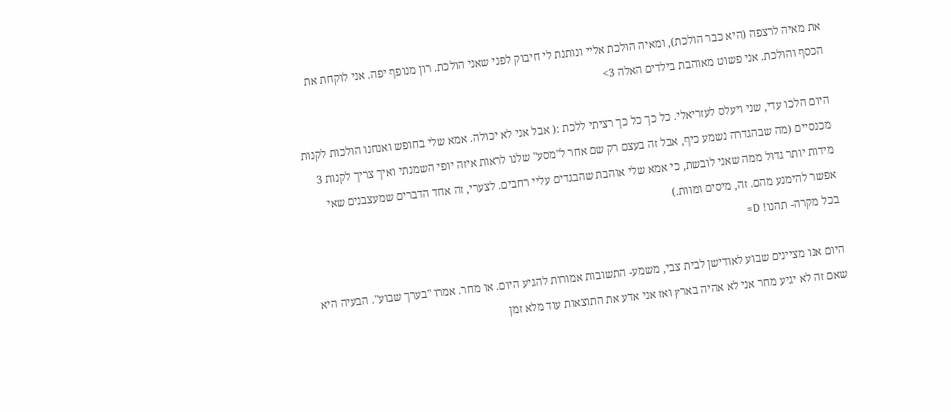את מאיה לרצפה (היא כבר הולכת), ומאיה הולכת אליי ונותנת לי חיבוק לפני שאני הולכת. רון מנופף יפה. אני לוקחת את הכסף והולכת. אני פשוט מאוהבת בילדים האלה 3>

היום הלכו עדי, שני ויעלס לעזריאלי. כל כך כל כך רציתי ללכת :( אבל אני לא יכולה. אמא שלי בחופש ואנחנו הולכות לקנות מכנסיים (מה שבהגדרה נשמע כיף, אבל זה בעצם רק שם אחר ל"מסע" שלנו לראות איזה יופי השמנתי ואיך צריך לקנות 3 מידות יותר גדול ממה שאני לובשת, כי אמא שלי אוהבת שהבגדים עליי רחבים. לצערי, זה אחד הדברים שמעצבנים שאי אפשר להימנע מהם. זה, מיסים ומוות.)
בכל מקרה- תהנו! D=

היום אנו מציינים שבוע לאודישן לבית צבי, משמע- התשובות אמורות להגיע היום. או מחר. אמרו "בערך שבוע". הבעיה היא שאם זה לא יגיע מחר אני לא אהיה בארץ ואז אני אדע את התוצאות עוד מלא זמן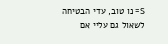S= נו טוב, עדי הבטיחה לשאול גם עליי אם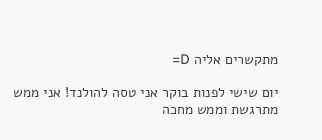מתקשרים אליה D=

יום שישי לפנות בוקר אני טסה להולנד! אני ממש מתרגשת וממש מחכה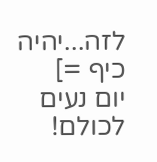לזה...יהיה כיף =]
יום נעים לכולם!